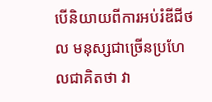បើនិយាយពីការអប់រំឌីជីថល មនុស្សជាច្រើនប្រហែលជាគិតថា វា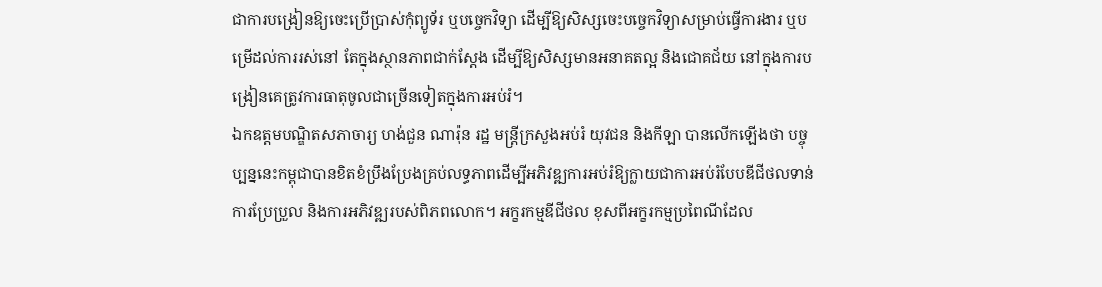ជាការបង្រៀនឱ្យចេះប្រើប្រាស់កុំព្យូទ័រ ឬបច្ចេកវិទ្យា ដើម្បីឱ្យសិស្សចេះបច្ចេកវិទ្យាសម្រាប់ធ្វើការងារ ឬបម្រើដល់ការរស់នៅ តែក្នុងស្ថានភាពជាក់ស្តែង ដើម្បីឱ្យសិស្សមានអនាគតល្អ និងជោគជ័យ នៅក្នុងការបង្រៀនគេត្រូវការធាតុចូលជាច្រើនទៀតក្នុងការអប់រំ។
ឯកឧត្តមបណ្ឌិតសភាចារ្យ ហង់ជួន ណារ៉ុន រដ្ឋ មន្ត្រីក្រសួងអប់រំ យុវជន និងកីឡា បានលើកឡើងថា បច្ចុប្បន្ននេះកម្ពុជាបានខិតខំប្រឹងប្រែងគ្រប់លទ្ធភាពដើម្បីអភិវឌ្ឍការអប់រំឱ្យក្លាយជាការអប់រំបែបឌីជីថលទាន់ការប្រែប្រួល និងការអភិវឌ្ឍរបស់ពិភពលោក។ អក្ខរកម្មឌីជីថល ខុសពីអក្ខរកម្មប្រពៃណីដែល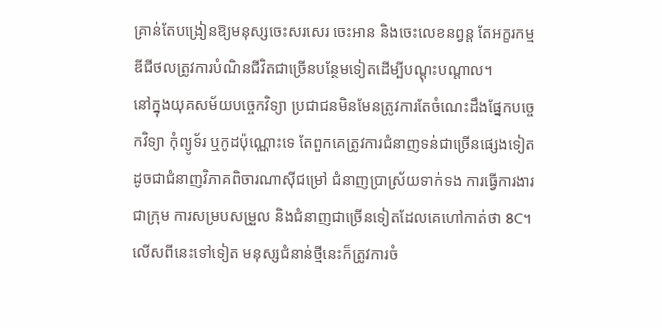គ្រាន់តែបង្រៀនឱ្យមនុស្សចេះសរសេរ ចេះអាន និងចេះលេខនព្វន្ត តែអក្ខរកម្មឌីជីថលត្រូវការបំណិនជីវិតជាច្រើនបន្ថែមទៀតដើម្បីបណ្តុះបណ្តាល។
នៅក្នុងយុគសម័យបច្ចេកវិទ្យា ប្រជាជនមិនមែនត្រូវការតែចំណេះដឹងផ្នែកបច្ចេកវិទ្យា កុំព្យូទ័រ ឬកូដប៉ុណ្ណោះទេ តែពួកគេត្រូវការជំនាញទន់ជាច្រើនផ្សេងទៀត ដូចជាជំនាញវិភាគពិចារណាស៊ីជម្រៅ ជំនាញប្រាស្រ័យទាក់ទង ការធ្វើការងារជាក្រុម ការសម្របសម្រួល និងជំនាញជាច្រើនទៀតដែលគេហៅកាត់ថា 8C។
លើសពីនេះទៅទៀត មនុស្សជំនាន់ថ្មីនេះក៏ត្រូវការចំ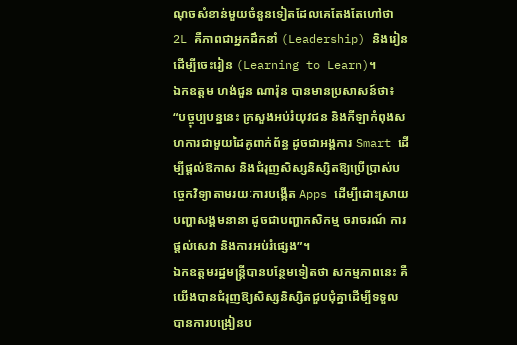ណុចសំខាន់មួយចំនួនទៀតដែលគេតែងតែហៅថា 2L គឺភាពជាអ្នកដឹកនាំ (Leadership) និងរៀនដើម្បីចេះរៀន (Learning to Learn)។
ឯកឧត្តម ហង់ជួន ណារ៉ុន បានមានប្រសាសន៍ថា៖ “បច្ចុប្បបន្ននេះ ក្រសួងអប់រំយុវជន និងកីឡាកំពុងសហការជាមួយដៃគូពាក់ព័ន្ធ ដូចជាអង្គការ Smart ដើម្បីផ្តល់ឱកាស និងជំរុញសិស្សនិស្សិតឱ្យប្រើប្រាស់បច្ចេកវិទ្យាតាមរយៈការបង្កើត Apps ដើម្បីដោះស្រាយបញ្ហាសង្គមនានា ដូចជាបញ្ហាកសិកម្ម ចរាចរណ៍ ការផ្តល់សេវា និងការអប់រំផ្សេង”។
ឯកឧត្តមរដ្ឋមន្ត្រីបានបន្ថែមទៀតថា សកម្មភាពនេះ គឺយើងបានជំរុញឱ្យសិស្សនិស្សិតជួបជុំគ្នាដើម្បីទទួលបានការបង្រៀនប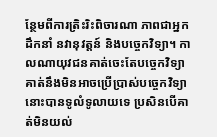ន្ថែមពីការត្រិះរិះពិចារណា ភាពជាអ្នកដឹកនាំ នវានុវត្តន៍ និងបច្ចេកវិទ្យា។ កាលណាយុវជនគាត់ចេះតែបច្ចេកវិទ្យា គាត់នឹងមិនអាចប្រើប្រាស់បច្ចេកវិទ្យានោះបានទូលំទូលាយទេ ប្រសិនបើគាត់មិនយល់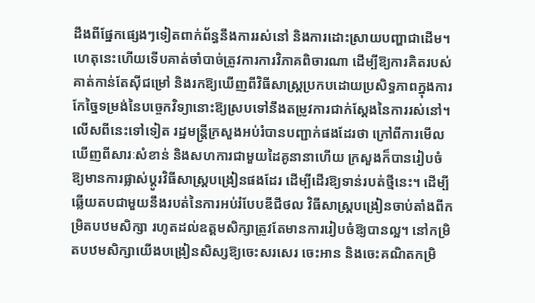ដឹងពីផ្នែកផ្សេងៗទៀតពាក់ព័ន្ធនឹងការរស់នៅ និងការដោះស្រាយបញ្ហាជាដើម។
ហេតុនេះហើយទើបគាត់ចាំបាច់ត្រូវការការវិភាគពិចារណា ដើម្បីឱ្យការគិតរបស់គាត់កាន់តែស៊ីជម្រៅ និងរកឱ្យឃើញពីវិធីសាស្ត្រប្រកបដោយប្រសិទ្ធភាពក្នុងការកែច្នៃទម្រង់នៃបច្ចេកវិទ្យានោះឱ្យស្របទៅនឹងតម្រូវការជាក់ស្តែងនៃការរស់នៅ។
លើសពីនេះទៅទៀត រដ្ឋមន្ត្រីក្រសួងអប់រំបានបញ្ជាក់ផងដែរថា ក្រៅពីការមើលឃើញពីសារៈសំខាន់ និងសហការជាមួយដៃគូនានាហើយ ក្រសួងក៏បានរៀបចំឱ្យមានការផ្លាស់ប្តូរវិធីសាស្ត្របង្រៀនផងដែរ ដើម្បីដើរឱ្យទាន់របត់ថ្មីនេះ។ ដើម្បីឆ្លើយតបជាមួយនឹងរបត់នៃការអប់រំបែបឌីជីថល វិធីសាស្ត្របង្រៀនចាប់តាំងពីកម្រិតបឋមសិក្សា រហូតដល់ឧត្តមសិក្សាត្រូវតែមានការរៀបចំឱ្យបានល្អ។ នៅកម្រិតបឋមសិក្សាយើងបង្រៀនសិស្សឱ្យចេះសរសេរ ចេះអាន និងចេះគណិតកម្រិ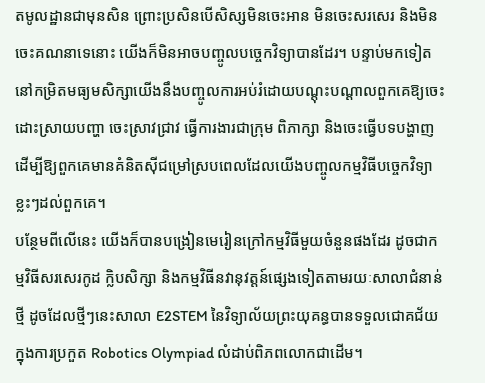តមូលដ្ឋានជាមុនសិន ព្រោះប្រសិនបើសិស្សមិនចេះអាន មិនចេះសរសេរ និងមិនចេះគណនាទេនោះ យើងក៏មិនអាចបញ្ចូលបច្ចេកវិទ្យាបានដែរ។ បន្ទាប់មកទៀត នៅកម្រិតមធ្យមសិក្សាយើងនឹងបញ្ចូលការអប់រំដោយបណ្តុះបណ្តាលពួកគេឱ្យចេះដោះស្រាយបញ្ហា ចេះស្រាវជ្រាវ ធ្វើការងារជាក្រុម ពិភាក្សា និងចេះធ្វើបទបង្ហាញ ដើម្បីឱ្យពួកគេមានគំនិតស៊ីជម្រៅស្របពេលដែលយើងបញ្ចូលកម្មវិធីបច្ចេកវិទ្យាខ្លះៗដល់ពួកគេ។
បន្ថែមពីលើនេះ យើងក៏បានបង្រៀនមេរៀនក្រៅកម្មវិធីមួយចំនួនផងដែរ ដូចជាកម្មវិធីសរសេរកូដ ក្លិបសិក្សា និងកម្មវិធីនវានុវត្តន៍ផ្សេងទៀតតាមរយៈសាលាជំនាន់ថ្មី ដូចដែលថ្មីៗនេះសាលា E2STEM នៃវិទ្យាល័យព្រះយុគន្ធបានទទួលជោគជ័យក្នុងការប្រកួត Robotics Olympiad លំដាប់ពិភពលោកជាដើម។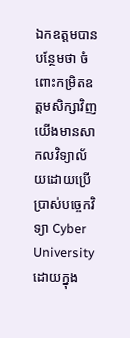ឯកឧត្តមបានបន្ថែមថា ចំពោះកម្រិតឧត្តមសិក្សាវិញ យើងមានសាកលវិទ្យាល័យដោយប្រើប្រាស់បច្ចេកវិទ្យា Cyber University ដោយក្នុង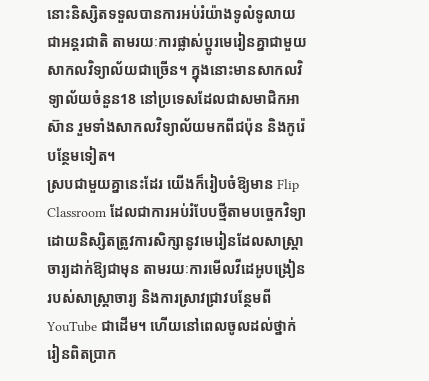នោះនិស្សិតទទួលបានការអប់រំយ៉ាងទូលំទូលាយជាអន្តរជាតិ តាមរយៈការផ្លាស់ប្តូរមេរៀនគ្នាជាមួយសាកលវិទ្យាល័យជាច្រើន។ ក្នុងនោះមានសាកលវិទ្យាល័យចំនួន18 នៅប្រទេសដែលជាសមាជិកអាស៊ាន រួមទាំងសាកលវិទ្យាល័យមកពីជប៉ុន និងកូរ៉េបន្ថែមទៀត។
ស្របជាមួយគ្នានេះដែរ យើងក៏រៀបចំឱ្យមាន Flip Classroom ដែលជាការអប់រំបែបថ្មីតាមបច្ចេកវិទ្យា ដោយនិស្សិតត្រូវការសិក្សានូវមេរៀនដែលសាស្ត្រាចារ្យដាក់ឱ្យជាមុន តាមរយៈការមើលវីដេអូបង្រៀនរបស់សាស្ត្រាចារ្យ និងការស្រាវជ្រាវបន្ថែមពី YouTube ជាដើម។ ហើយនៅពេលចូលដល់ថ្នាក់រៀនពិតប្រាក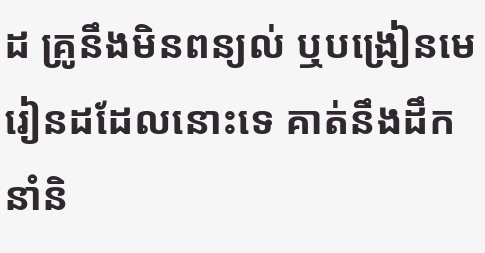ដ គ្រូនឹងមិនពន្យល់ ឬបង្រៀនមេរៀនដដែលនោះទេ គាត់នឹងដឹកនាំនិ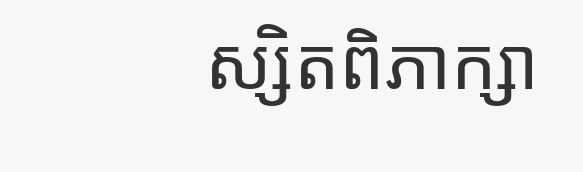ស្សិតពិភាក្សា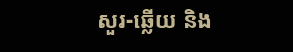សួរ-ឆ្លើយ និង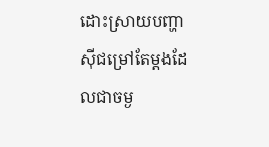ដោះស្រាយបញ្ហាស៊ីជម្រៅតែម្តងដែលជាចម្ង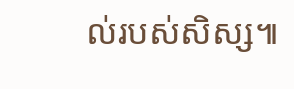ល់របស់សិស្ស៕